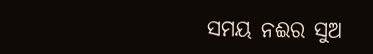ସମୟ ନଈର ସୁଅ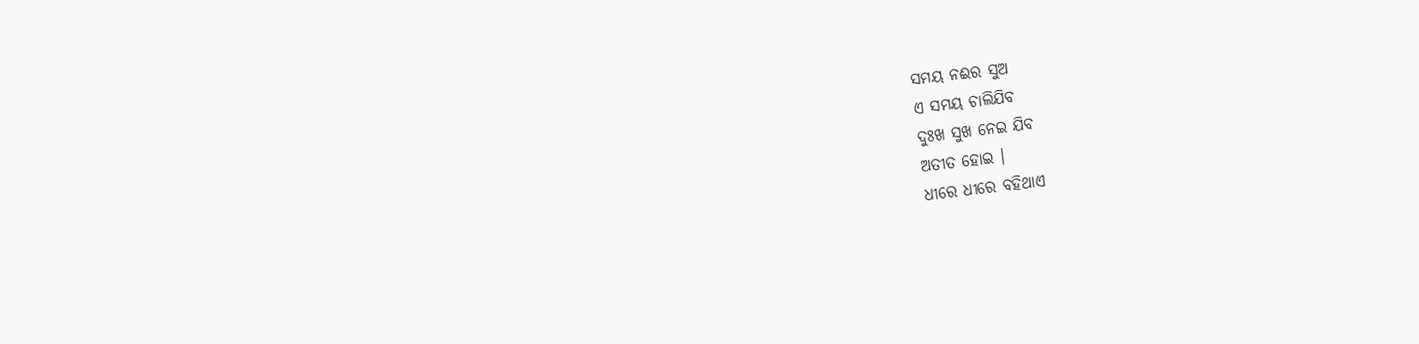ସମୟ ନଈର ସୁଅ
ଏ ସମୟ ଚାଲିଯିବ
ଦୁଃଖ ସୁଖ ନେଇ ଯିବ
ଅତୀତ ହୋଇ ।
ଧୀରେ ଧୀରେ ବହିଥାଏ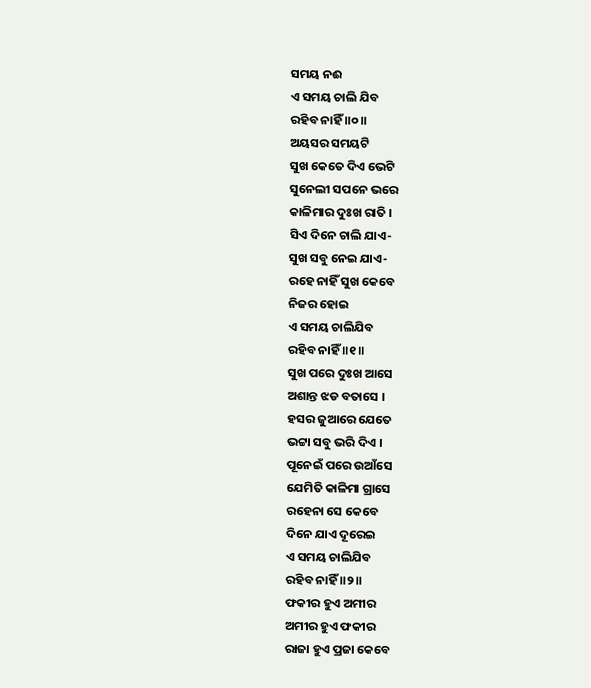ସମୟ ନଈ
ଏ ସମୟ ଚାଲି ଯିବ
ରହିବ ନାହିଁ ॥୦॥
ଅୟସର ସମୟଟି
ସୁଖ କେତେ ଦିଏ ଭେଟି
ସୁନେଲୀ ସପନେ ଭରେ
କାଳିମାର ଦୁଃଖ ରାତି ।
ସିଏ ଦିନେ ଚାଲି ଯାଏ-
ସୁଖ ସବୁ ନେଇ ଯାଏ-
ରହେ ନାହିଁ ସୁଖ କେବେ
ନିଜର ହୋଇ
ଏ ସମୟ ଚାଲିଯିବ
ରହିବ ନାହିଁ ॥୧॥
ସୁଖ ପରେ ଦୁଃଖ ଆସେ
ଅଶାନ୍ତ ଝଡ ବତାସେ ।
ହସର ଜୁଆରେ ଯେତେ
ଭଟ୍ଟା ସବୁ ଭରି ଦିଏ ।
ପୂନେଇଁ ପରେ ଉଆଁସେ
ଯେମିତି କାଳିମା ଗ୍ରାସେ
ରହେନା ସେ କେବେ
ଦିନେ ଯାଏ ଦୂରେଇ
ଏ ସମୟ ଚାଲିଯିବ
ରହିବ ନାହିଁ ॥୨॥
ଫକୀର ହୁଏ ଅମୀର
ଅମୀର ହୁଏ ଫକୀର
ରାଜା ହୁଏ ପ୍ରଜା କେବେ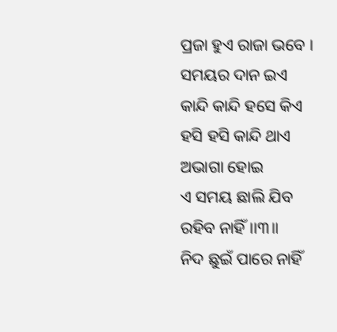ପ୍ରଜା ହୁଏ ରାଜା ଭବେ ।
ସମୟର ଦାନ ଇଏ
କାନ୍ଦି କାନ୍ଦି ହସେ କିଏ
ହସି ହସି କାନ୍ଦି ଥାଏ
ଅଭାଗା ହୋଇ
ଏ ସମୟ ଛାଲି ଯିବ
ରହିବ ନାହିଁ ।।୩॥
ନିଦ ଛୁଇଁ ପାରେ ନାହିଁ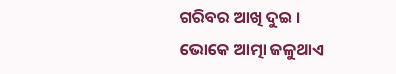ଗରିବର ଆଖି ଦୁଇ ।
ଭୋକେ ଆତ୍ମା ଜଳୁଥାଏ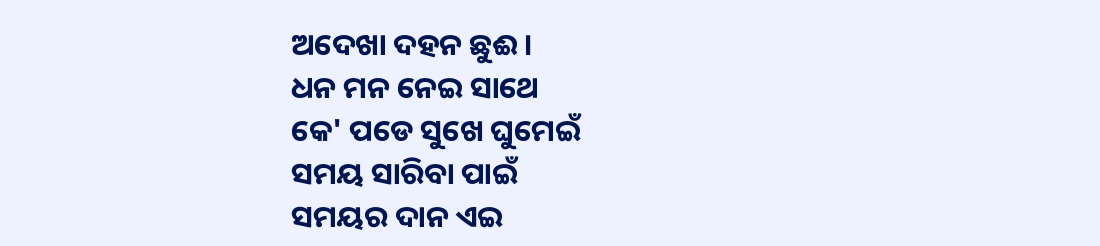ଅଦେଖା ଦହନ ଛୁଈ ।
ଧନ ମନ ନେଇ ସାଥେ
କେ' ପଡେ ସୁଖେ ଘୁମେଇଁ
ସମୟ ସାରିବା ପାଇଁ
ସମୟର ଦାନ ଏଇ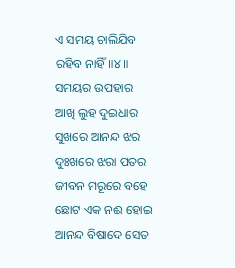ଏ ସମୟ ଚାଲିଯିବ
ରହିବ ନାହିଁ॥୪॥
ସମୟର ଉପହାର
ଆଖି ଲୁହ ଦୁଇଧାର
ସୁଖରେ ଆନନ୍ଦ ଝର
ଦୁଃଖରେ ଝରା ପତର
ଜୀବନ ମରୂରେ ବହେ
ଛୋଟ ଏକ ନଈ ହୋଇ
ଆନନ୍ଦ ବିଷାଦେ ସେତ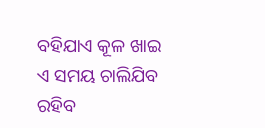ବହିଯାଏ କୂଳ ଖାଇ
ଏ ସମୟ ଚାଲିଯିବ
ରହିବ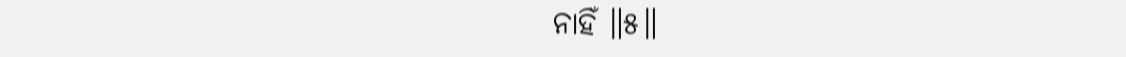ନାହିଁ ॥୫॥